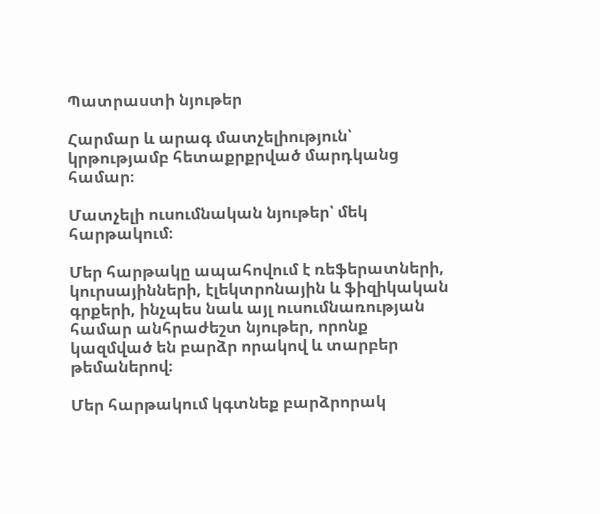Պատրաստի նյութեր

Հարմար և արագ մատչելիություն՝ կրթությամբ հետաքրքրված մարդկանց համար։

Մատչելի ուսումնական նյութեր՝ մեկ հարթակում։

Մեր հարթակը ապահովում է ռեֆերատների, կուրսայինների, էլեկտրոնային և ֆիզիկական գրքերի, ինչպես նաև այլ ուսումնառության համար անհրաժեշտ նյութեր, որոնք կազմված են բարձր որակով և տարբեր թեմաներով։

Մեր հարթակում կգտնեք բարձրորակ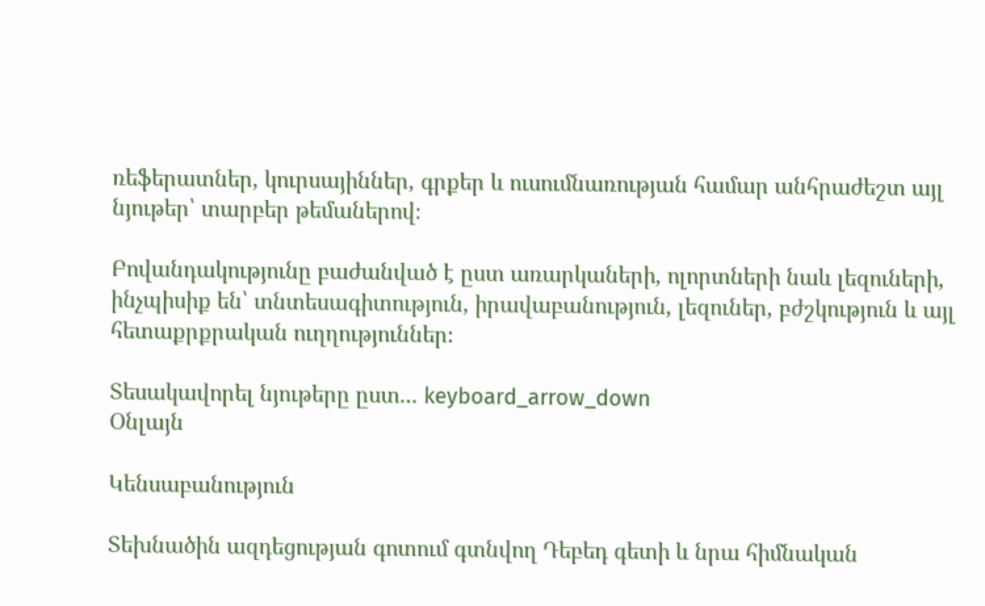ռեֆերատներ, կուրսայիններ, գրքեր և ուսումնառության համար անհրաժեշտ այլ նյութեր՝ տարբեր թեմաներով։

Բովանդակությունը բաժանված է ըստ առարկաների, ոլորտների նաև լեզուների, ինչպիսիք են՝ տնտեսագիտություն, իրավաբանություն, լեզուներ, բժշկություն և այլ հետաքրքրական ուղղություններ։

Տեսակավորել նյութերը ըստ... keyboard_arrow_down
Օնլայն

Կենսաբանություն

Տեխնածին ազդեցության գոտում գտնվող Դեբեդ գետի և նրա հիմնական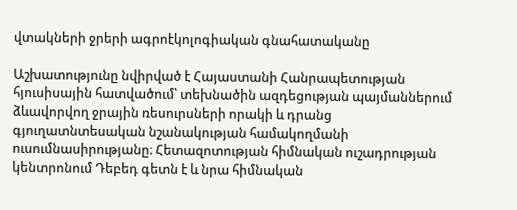վտակների ջրերի ագրոէկոլոգիական գնահատականը

Աշխատությունը նվիրված է Հայաստանի Հանրապետության հյուսիսային հատվածում՝ տեխնածին ազդեցության պայմաններում ձևավորվող ջրային ռեսուրսների որակի և դրանց գյուղատնտեսական նշանակության համակողմանի ուսումնասիրությանը։ Հետազոտության հիմնական ուշադրության կենտրոնում Դեբեդ գետն է և նրա հիմնական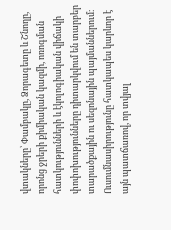վտակները՝ Փամբակը, Ձորագետը և Շնողը, որոնց ջրերի քիմիական կազմի, ոռոգման հատկությունների և էկոլոգիական վիճակի փոփոխությունները դիտարկվում են տարբեր տարածքային ու սեզոնային պայմաններում։ Ուսումնասիրությունը հատկապես կարևոր է այն պատճառով, որ տվյալ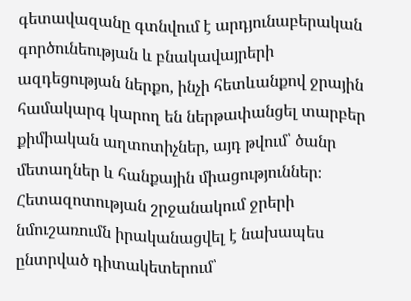գետավազանը գտնվում է արդյունաբերական գործունեության և բնակավայրերի ազդեցության ներքո, ինչի հետևանքով ջրային համակարգ կարող են ներթափանցել տարբեր քիմիական աղտոտիչներ, այդ թվում՝ ծանր մետաղներ և հանքային միացություններ։ Հետազոտության շրջանակում ջրերի նմուշառումն իրականացվել է նախապես ընտրված դիտակետերում՝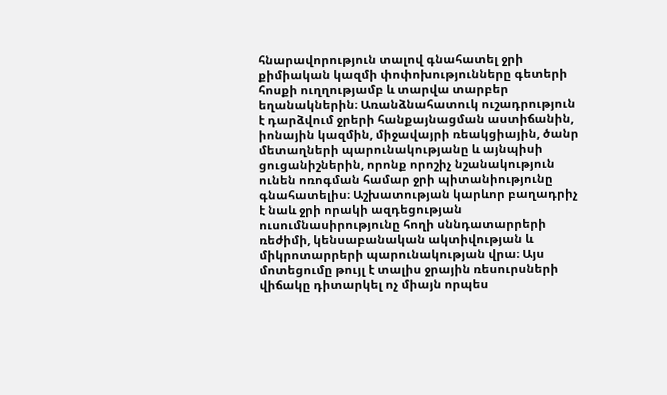հնարավորություն տալով գնահատել ջրի քիմիական կազմի փոփոխությունները գետերի հոսքի ուղղությամբ և տարվա տարբեր եղանակներին։ Առանձնահատուկ ուշադրություն է դարձվում ջրերի հանքայնացման աստիճանին, իոնային կազմին, միջավայրի ռեակցիային, ծանր մետաղների պարունակությանը և այնպիսի ցուցանիշներին, որոնք որոշիչ նշանակություն ունեն ոռոգման համար ջրի պիտանիությունը գնահատելիս։ Աշխատության կարևոր բաղադրիչ է նաև ջրի որակի ազդեցության ուսումնասիրությունը հողի սննդատարրերի ռեժիմի, կենսաբանական ակտիվության և միկրոտարրերի պարունակության վրա։ Այս մոտեցումը թույլ է տալիս ջրային ռեսուրսների վիճակը դիտարկել ոչ միայն որպես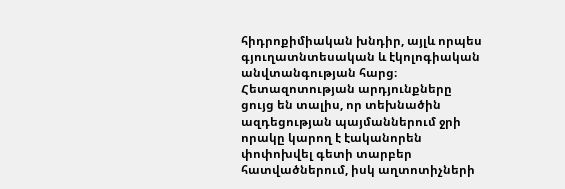հիդրոքիմիական խնդիր, այլև որպես գյուղատնտեսական և էկոլոգիական անվտանգության հարց։ Հետազոտության արդյունքները ցույց են տալիս, որ տեխնածին ազդեցության պայմաններում ջրի որակը կարող է էականորեն փոփոխվել գետի տարբեր հատվածներում, իսկ աղտոտիչների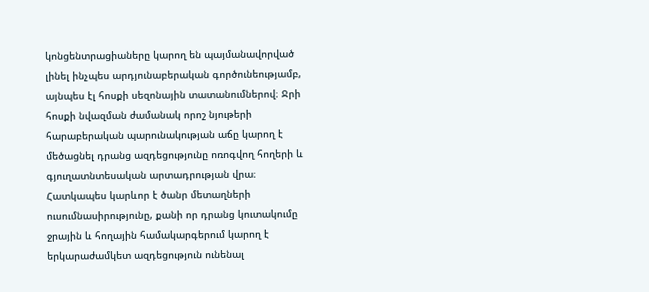կոնցենտրացիաները կարող են պայմանավորված լինել ինչպես արդյունաբերական գործունեությամբ, այնպես էլ հոսքի սեզոնային տատանումներով։ Ջրի հոսքի նվազման ժամանակ որոշ նյութերի հարաբերական պարունակության աճը կարող է մեծացնել դրանց ազդեցությունը ոռոգվող հողերի և գյուղատնտեսական արտադրության վրա։ Հատկապես կարևոր է ծանր մետաղների ուսումնասիրությունը, քանի որ դրանց կուտակումը ջրային և հողային համակարգերում կարող է երկարաժամկետ ազդեցություն ունենալ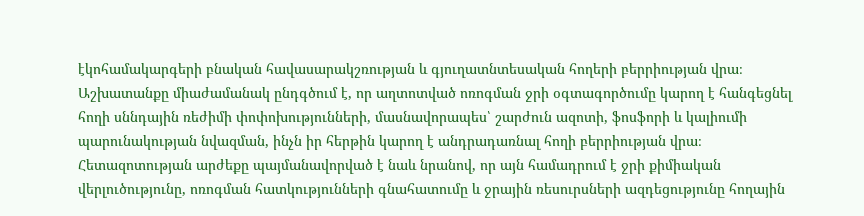էկոհամակարգերի բնական հավասարակշռության և գյուղատնտեսական հողերի բերրիության վրա։ Աշխատանքը միաժամանակ ընդգծում է, որ աղտոտված ոռոգման ջրի օգտագործումը կարող է հանգեցնել հողի սննդային ռեժիմի փոփոխությունների, մասնավորապես՝ շարժուն ազոտի, ֆոսֆորի և կալիումի պարունակության նվազման, ինչն իր հերթին կարող է անդրադառնալ հողի բերրիության վրա։ Հետազոտության արժեքը պայմանավորված է նաև նրանով, որ այն համադրում է ջրի քիմիական վերլուծությունը, ոռոգման հատկությունների գնահատումը և ջրային ռեսուրսների ազդեցությունը հողային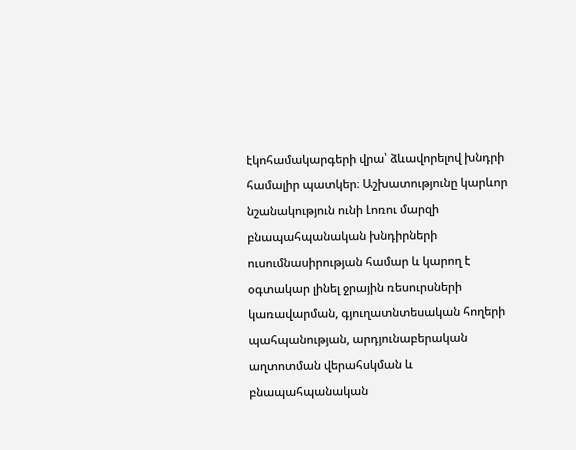էկոհամակարգերի վրա՝ ձևավորելով խնդրի համալիր պատկեր։ Աշխատությունը կարևոր նշանակություն ունի Լոռու մարզի բնապահպանական խնդիրների ուսումնասիրության համար և կարող է օգտակար լինել ջրային ռեսուրսների կառավարման, գյուղատնտեսական հողերի պահպանության, արդյունաբերական աղտոտման վերահսկման և բնապահպանական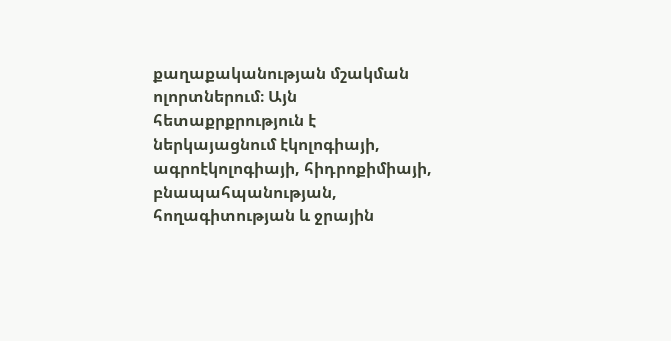քաղաքականության մշակման ոլորտներում։ Այն հետաքրքրություն է ներկայացնում էկոլոգիայի, ագրոէկոլոգիայի, հիդրոքիմիայի, բնապահպանության, հողագիտության և ջրային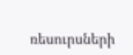ռեսուրսների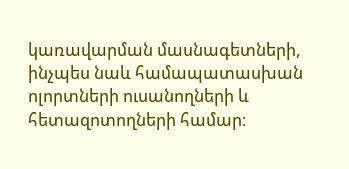կառավարման մասնագետների, ինչպես նաև համապատասխան ոլորտների ուսանողների և հետազոտողների համար։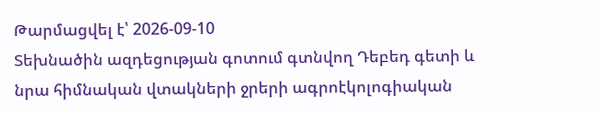Թարմացվել է՝ 2026-09-10
Տեխնածին ազդեցության գոտում գտնվող Դեբեդ գետի և նրա հիմնական վտակների ջրերի ագրոէկոլոգիական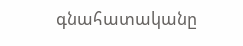գնահատականը